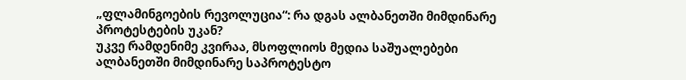„ფლამინგოების რევოლუცია“: რა დგას ალბანეთში მიმდინარე პროტესტების უკან?
უკვე რამდენიმე კვირაა, მსოფლიოს მედია საშუალებები ალბანეთში მიმდინარე საპროტესტო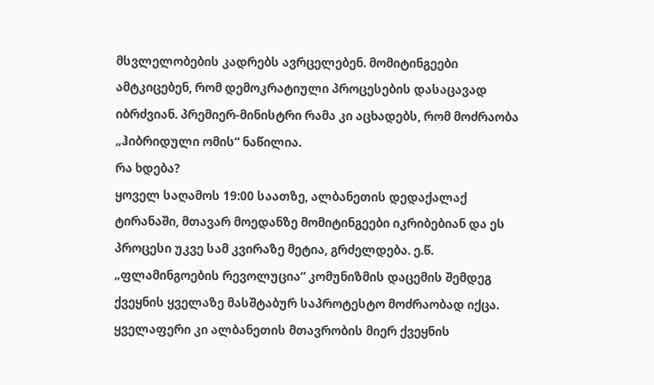მსვლელობების კადრებს ავრცელებენ. მომიტინგეები ამტკიცებენ, რომ დემოკრატიული პროცესების დასაცავად იბრძვიან. პრემიერ-მინისტრი რამა კი აცხადებს, რომ მოძრაობა „ჰიბრიდული ომის“ ნაწილია.
რა ხდება?
ყოველ საღამოს 19:00 საათზე, ალბანეთის დედაქალაქ ტირანაში, მთავარ მოედანზე მომიტინგეები იკრიბებიან და ეს პროცესი უკვე სამ კვირაზე მეტია, გრძელდება. ე.წ. „ფლამინგოების რევოლუცია“ კომუნიზმის დაცემის შემდეგ ქვეყნის ყველაზე მასშტაბურ საპროტესტო მოძრაობად იქცა. ყველაფერი კი ალბანეთის მთავრობის მიერ ქვეყნის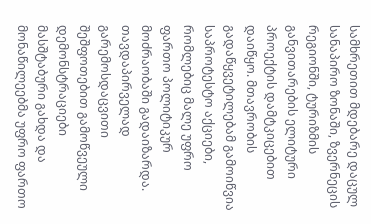სამხრეთით მდებარე დაცულ სანაპირო ზონაში, ზვერნეცის რეგიონში, ტურიზმის განვითარების ელიტური პროექტის დამტკიცებით დაიწყო. მთავრობის გადაწყვეტილებამ გამოიწვია საპროტესტო აქციები, რომლებიც მალე უფრო ფართო პოლიტიკურ მოძრაობაში გადაიზარდა. თავდაპირველად გარემოსდაცვითი შეშფოთებით გამოწვეული დემონსტრაციები მასშტაბური გახდა და მონაწილეებმა უფრო ფართო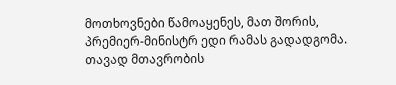მოთხოვნები წამოაყენეს, მათ შორის, პრემიერ-მინისტრ ედი რამას გადადგომა. თავად მთავრობის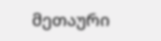მეთაური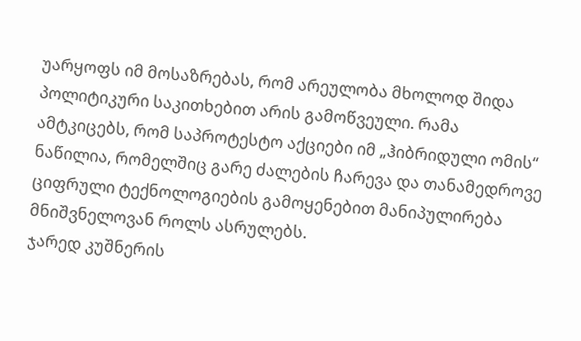უარყოფს იმ მოსაზრებას, რომ არეულობა მხოლოდ შიდა პოლიტიკური საკითხებით არის გამოწვეული. რამა ამტკიცებს, რომ საპროტესტო აქციები იმ „ჰიბრიდული ომის“ ნაწილია, რომელშიც გარე ძალების ჩარევა და თანამედროვე ციფრული ტექნოლოგიების გამოყენებით მანიპულირება მნიშვნელოვან როლს ასრულებს.
ჯარედ კუშნერის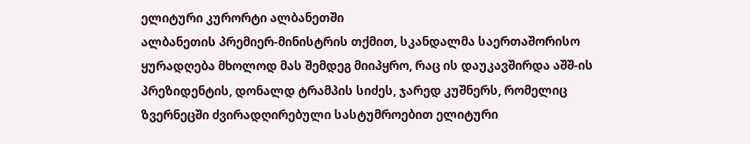ელიტური კურორტი ალბანეთში
ალბანეთის პრემიერ-მინისტრის თქმით, სკანდალმა საერთაშორისო ყურადღება მხოლოდ მას შემდეგ მიიპყრო, რაც ის დაუკავშირდა აშშ-ის პრეზიდენტის, დონალდ ტრამპის სიძეს, ჯარედ კუშნერს, რომელიც ზვერნეცში ძვირადღირებული სასტუმროებით ელიტური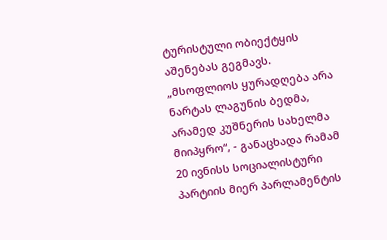ტურისტული ობიექტყის აშენებას გეგმავს. „მსოფლიოს ყურადღება არა ნარტას ლაგუნის ბედმა, არამედ კუშნერის სახელმა მიიპყრო“, - განაცხადა რამამ 20 ივნისს სოციალისტური პარტიის მიერ პარლამენტის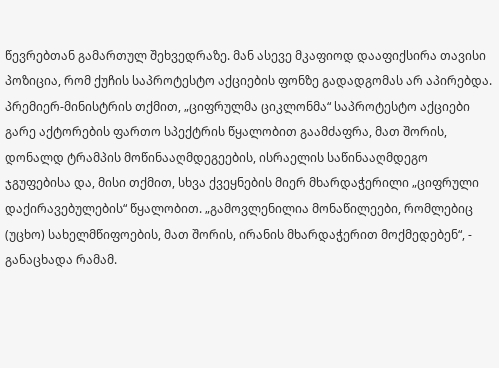წევრებთან გამართულ შეხვედრაზე. მან ასევე მკაფიოდ დააფიქსირა თავისი პოზიცია, რომ ქუჩის საპროტესტო აქციების ფონზე გადადგომას არ აპირებდა. პრემიერ-მინისტრის თქმით, „ციფრულმა ციკლონმა“ საპროტესტო აქციები გარე აქტორების ფართო სპექტრის წყალობით გაამძაფრა, მათ შორის, დონალდ ტრამპის მოწინააღმდეგეების, ისრაელის საწინააღმდეგო ჯგუფებისა და, მისი თქმით, სხვა ქვეყნების მიერ მხარდაჭერილი „ციფრული დაქირავებულების“ წყალობით. „გამოვლენილია მონაწილეები, რომლებიც (უცხო) სახელმწიფოების, მათ შორის, ირანის მხარდაჭერით მოქმედებენ“, - განაცხადა რამამ.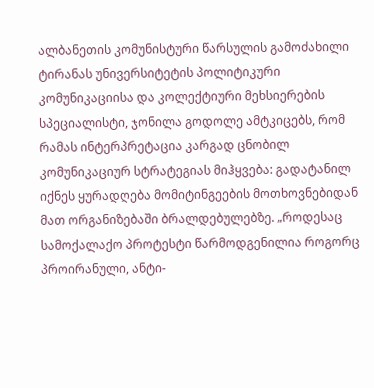ალბანეთის კომუნისტური წარსულის გამოძახილი
ტირანას უნივერსიტეტის პოლიტიკური კომუნიკაციისა და კოლექტიური მეხსიერების სპეციალისტი, ჯონილა გოდოლე ამტკიცებს, რომ რამას ინტერპრეტაცია კარგად ცნობილ კომუნიკაციურ სტრატეგიას მიჰყვება: გადატანილ იქნეს ყურადღება მომიტინგეების მოთხოვნებიდან მათ ორგანიზებაში ბრალდებულებზე. „როდესაც სამოქალაქო პროტესტი წარმოდგენილია როგორც პროირანული, ანტი-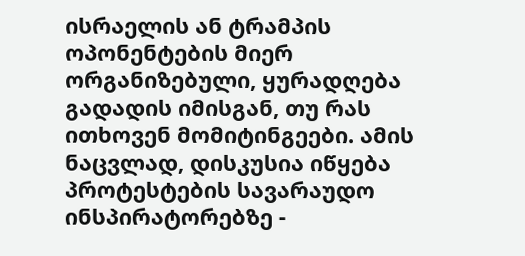ისრაელის ან ტრამპის ოპონენტების მიერ ორგანიზებული, ყურადღება გადადის იმისგან, თუ რას ითხოვენ მომიტინგეები. ამის ნაცვლად, დისკუსია იწყება პროტესტების სავარაუდო ინსპირატორებზე -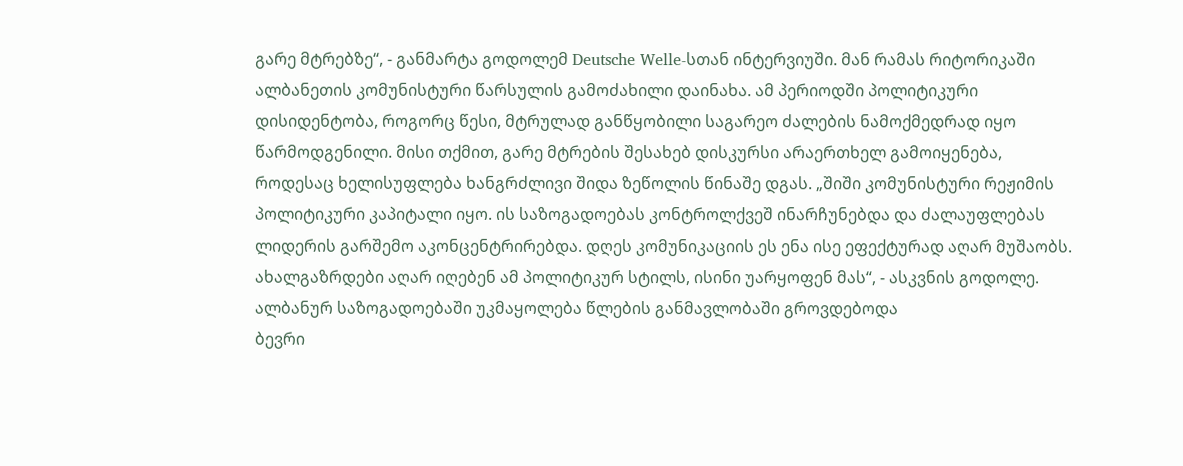გარე მტრებზე“, - განმარტა გოდოლემ Deutsche Welle-სთან ინტერვიუში. მან რამას რიტორიკაში ალბანეთის კომუნისტური წარსულის გამოძახილი დაინახა. ამ პერიოდში პოლიტიკური დისიდენტობა, როგორც წესი, მტრულად განწყობილი საგარეო ძალების ნამოქმედრად იყო წარმოდგენილი. მისი თქმით, გარე მტრების შესახებ დისკურსი არაერთხელ გამოიყენება, როდესაც ხელისუფლება ხანგრძლივი შიდა ზეწოლის წინაშე დგას. „შიში კომუნისტური რეჟიმის პოლიტიკური კაპიტალი იყო. ის საზოგადოებას კონტროლქვეშ ინარჩუნებდა და ძალაუფლებას ლიდერის გარშემო აკონცენტრირებდა. დღეს კომუნიკაციის ეს ენა ისე ეფექტურად აღარ მუშაობს. ახალგაზრდები აღარ იღებენ ამ პოლიტიკურ სტილს, ისინი უარყოფენ მას“, - ასკვნის გოდოლე.
ალბანურ საზოგადოებაში უკმაყოლება წლების განმავლობაში გროვდებოდა
ბევრი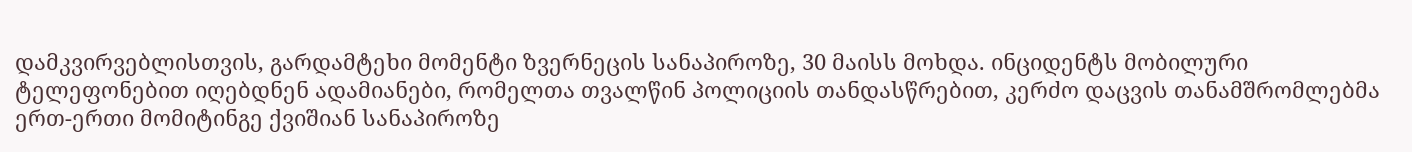დამკვირვებლისთვის, გარდამტეხი მომენტი ზვერნეცის სანაპიროზე, 30 მაისს მოხდა. ინციდენტს მობილური ტელეფონებით იღებდნენ ადამიანები, რომელთა თვალწინ პოლიციის თანდასწრებით, კერძო დაცვის თანამშრომლებმა ერთ-ერთი მომიტინგე ქვიშიან სანაპიროზე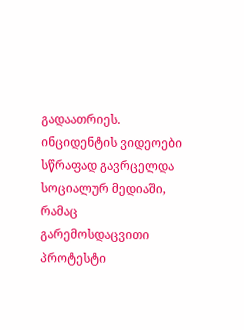გადაათრიეს. ინციდენტის ვიდეოები სწრაფად გავრცელდა სოციალურ მედიაში, რამაც გარემოსდაცვითი პროტესტი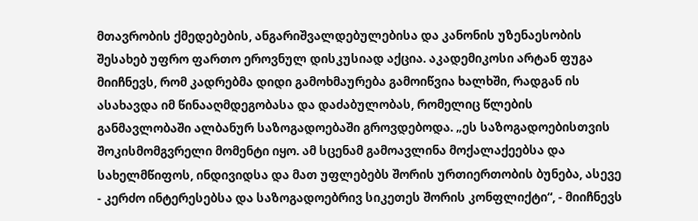მთავრობის ქმედებების, ანგარიშვალდებულებისა და კანონის უზენაესობის შესახებ უფრო ფართო ეროვნულ დისკუსიად აქცია. აკადემიკოსი არტან ფუგა მიიჩნევს, რომ კადრებმა დიდი გამოხმაურება გამოიწვია ხალხში, რადგან ის ასახავდა იმ წინააღმდეგობასა და დაძაბულობას, რომელიც წლების განმავლობაში ალბანურ საზოგადოებაში გროვდებოდა. „ეს საზოგადოებისთვის შოკისმომგვრელი მომენტი იყო. ამ სცენამ გამოავლინა მოქალაქეებსა და სახელმწიფოს, ინდივიდსა და მათ უფლებებს შორის ურთიერთობის ბუნება, ასევე - კერძო ინტერესებსა და საზოგადოებრივ სიკეთეს შორის კონფლიქტი“, - მიიჩნევს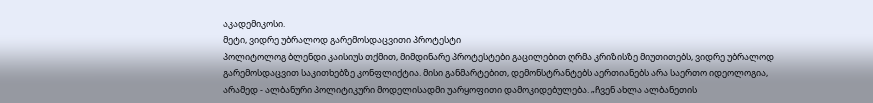აკადემიკოსი.
მეტი, ვიდრე უბრალოდ გარემოსდაცვითი პროტესტი
პოლიტოლოგ ბლენდი კაისიუს თქმით, მიმდინარე პროტესტები გაცილებით ღრმა კრიზისზე მიუთითებს, ვიდრე უბრალოდ გარემოსდაცვით საკითხებზე კონფლიქტია. მისი განმარტებით, დემონსტრანტებს აერთიანებს არა საერთო იდეოლოგია, არამედ - ალბანური პოლიტიკური მოდელისადმი უარყოფითი დამოკიდებულება. „ჩვენ ახლა ალბანეთის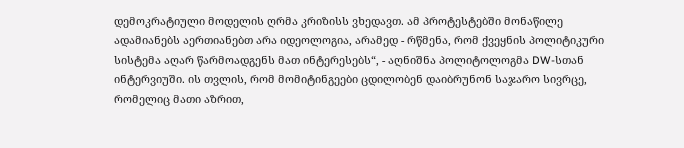დემოკრატიული მოდელის ღრმა კრიზისს ვხედავთ. ამ პროტესტებში მონაწილე ადამიანებს აერთიანებთ არა იდეოლოგია, არამედ - რწმენა, რომ ქვეყნის პოლიტიკური სისტემა აღარ წარმოადგენს მათ ინტერესებს“, - აღნიშნა პოლიტოლოგმა DW-სთან ინტერვიუში. ის თვლის, რომ მომიტინგეები ცდილობენ დაიბრუნონ საჯარო სივრცე, რომელიც მათი აზრით,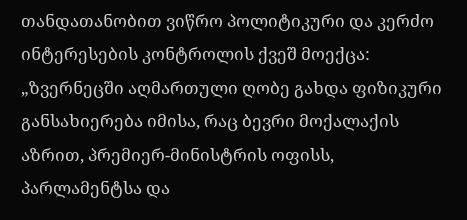თანდათანობით ვიწრო პოლიტიკური და კერძო ინტერესების კონტროლის ქვეშ მოექცა: „ზვერნეცში აღმართული ღობე გახდა ფიზიკური განსახიერება იმისა, რაც ბევრი მოქალაქის აზრით, პრემიერ-მინისტრის ოფისს, პარლამენტსა და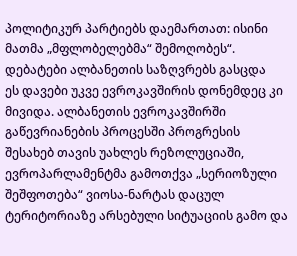პოლიტიკურ პარტიებს დაემართათ: ისინი მათმა „მფლობელებმა“ შემოღობეს“.
დებატები ალბანეთის საზღვრებს გასცდა
ეს დავები უკვე ევროკავშირის დონემდეც კი მივიდა. ალბანეთის ევროკავშირში გაწევრიანების პროცესში პროგრესის შესახებ თავის უახლეს რეზოლუციაში, ევროპარლამენტმა გამოთქვა „სერიოზული შეშფოთება“ ვიოსა-ნარტას დაცულ ტერიტორიაზე არსებული სიტუაციის გამო და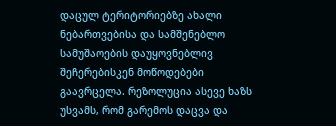დაცულ ტერიტორიებზე ახალი ნებართვებისა და სამშენებლო სამუშაოების დაუყოვნებლივ შეჩერებისკენ მოწოდებები გაავრცელა. რეზოლუცია ასევე ხაზს უსვამს, რომ გარემოს დაცვა და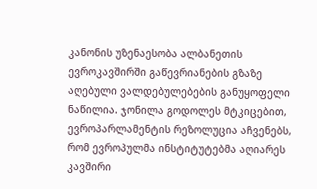კანონის უზენაესობა ალბანეთის ევროკავშირში გაწევრიანების გზაზე აღებული ვალდებულებების განუყოფელი ნაწილია. ჯონილა გოდოლეს მტკიცებით, ევროპარლამენტის რეზოლუცია აჩვენებს, რომ ევროპულმა ინსტიტუტებმა აღიარეს კავშირი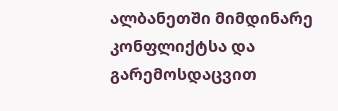ალბანეთში მიმდინარე კონფლიქტსა და გარემოსდაცვით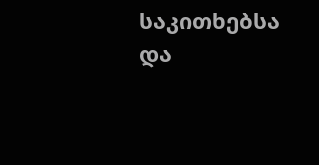საკითხებსა და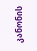კანონის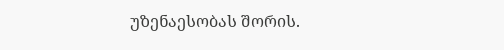უზენაესობას შორის.